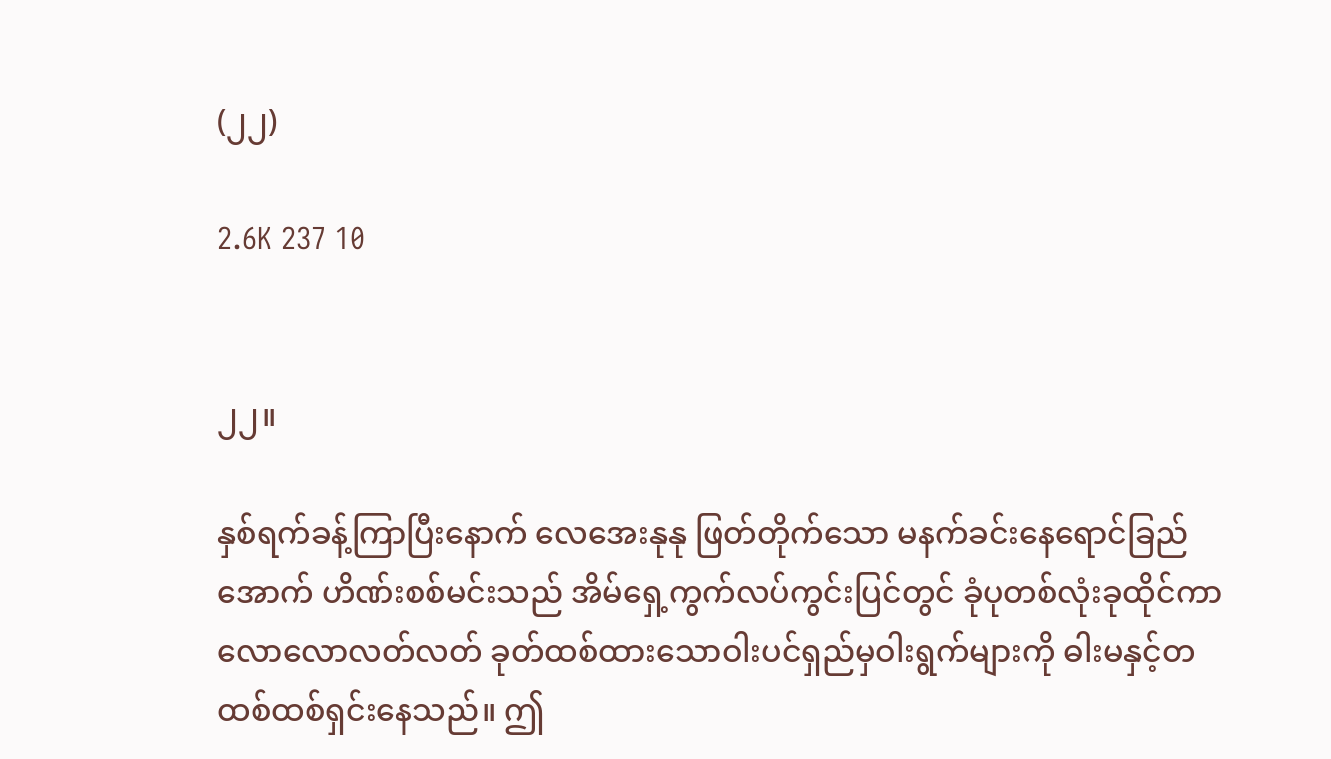(၂၂)

2.6K 237 10


၂၂။

နှစ်ရက်ခန့်ကြာပြီးနောက် လေအေးနုနု ဖြတ်တိုက်သော မနက်ခင်းနေရောင်ခြည်အောက် ဟိဏ်းစစ်မင်းသည် အိမ်ရှေ့ကွက်လပ်ကွင်းပြင်တွင် ခုံပုတစ်လုံးခုထိုင်ကာ လောလောလတ်လတ် ခုတ်ထစ်ထားသောဝါးပင်ရှည်မှဝါးရွက်များကို ဓါးမနှင့်တထစ်ထစ်ရှင်းနေသည်။ ဤ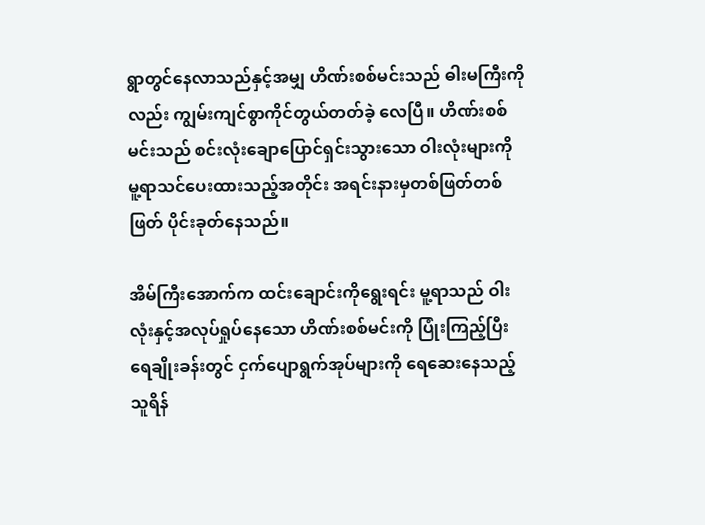ရွာတွင်နေလာသည်နှင့်အမျှ ဟိဏ်းစစ်မင်းသည် ဓါးမကြီးကိုလည်း ကျွမ်းကျင်စွာကိုင်တွယ်တတ်ခဲ့ လေပြီ။ ဟိဏ်းစစ်မင်းသည် စင်းလုံးချောပြောင်ရှင်းသွားသော ဝါးလုံးများကို မူ့ရာသင်ပေးထားသည့်အတိုင်း အရင်းနားမှတစ်ဖြတ်တစ်ဖြတ် ပိုင်းခုတ်နေသည်။

အိမ်ကြီးအောက်က ထင်းချောင်းကိုရွေးရင်း မူ့ရာသည် ဝါးလုံးနှင့်အလုပ်ရှုပ်နေသော ဟိဏ်းစစ်မင်းကို ပြုံးကြည့်ပြီး ရေချိုးခန်းတွင် ငှက်ပျောရွက်အုပ်များကို ရေဆေးနေသည့် သူရိန်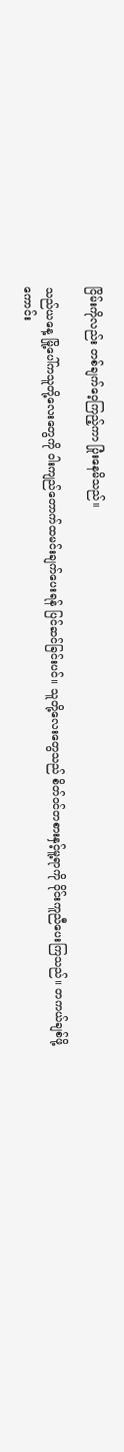ငြိမ်းကိုလည်း တစ်ချက်ဝေ့ကြည့်ကာ ပြုံးနေမိသည်။

သည်ယနေ့ မြို့ပေါ်ကသူတို့လေးတွေကို ဝါးကျည်တောက်ထမင်းချက်ပေးရန် ပြင်ဆင်ခြင်းပင်။ သူတို့လေးတွေသည် စိတ်ဝင်တစားနှင့်မူ့ရာကို ဝိုင်းကူညီပေးကြသည်။ တကယ်ချစ်ဖို့ကောင်း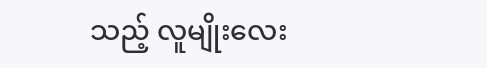သည့် လူမျိုးလေး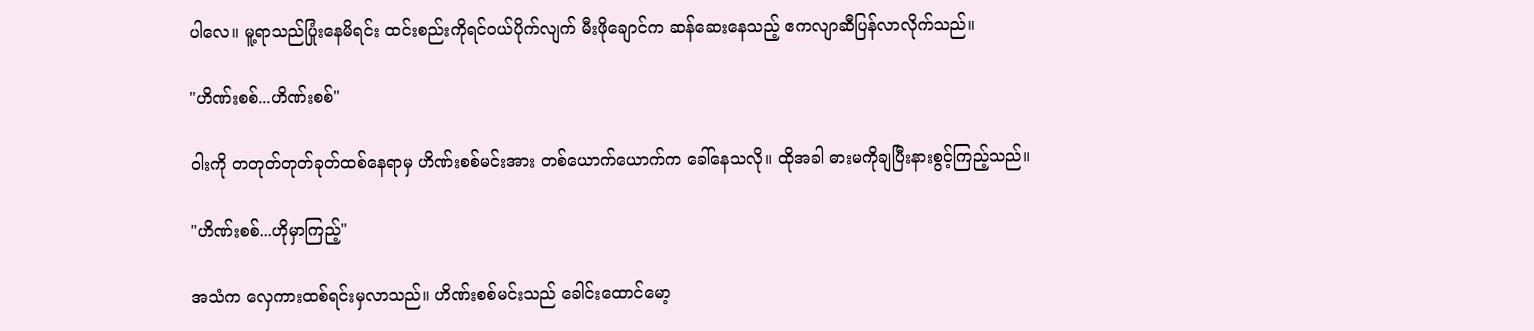ပါလေ။ မူ့ရာသည်ပြုံးနေမိရင်း ထင်းစည်းကိုရင်ဝယ်ပိုက်လျက် မီးဖိုချောင်က ဆန်ဆေးနေသည့် ဧကလျာဆီပြန်လာလိုက်သည်။

"ဟိဏ်းစစ်...ဟိဏ်းစစ်"

ဝါးကို တတုတ်တုတ်ခုတ်ထစ်နေရာမှ ဟိဏ်းစစ်မင်းအား တစ်ယောက်ယောက်က ခေါ်နေသလို။ ထိုအခါ ဓားမကိုချပြီးနားစွင့်ကြည့်သည်။

"ဟိဏ်းစစ်...ဟိုမှာကြည့်"

အသံက လှေကားထစ်ရင်းမှလာသည်။ ဟိဏ်းစစ်မင်းသည် ခေါင်းထောင်မော့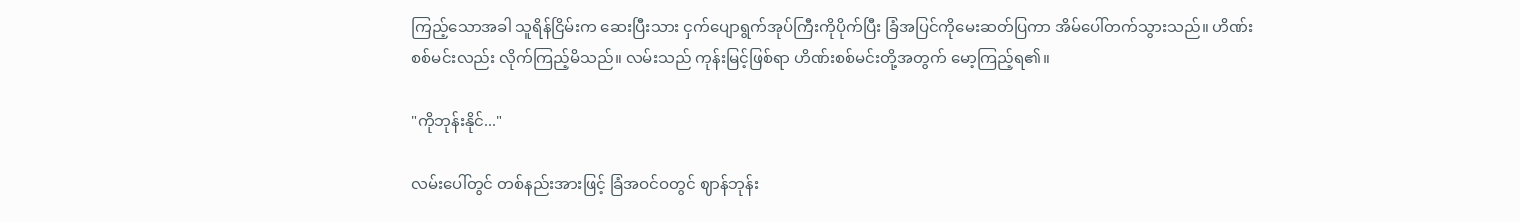ကြည့်သောအခါ သူရိန်ငြိမ်းက ဆေးပြီးသား ငှက်ပျောရွက်အုပ်ကြီးကိုပိုက်ပြီး ခြံအပြင်ကိုမေးဆတ်ပြကာ အိမ်ပေါ်တက်သွားသည်။ ဟိဏ်းစစ်မင်းလည်း လိုက်ကြည့်မိသည်။ လမ်းသည် ကုန်းမြင့်ဖြစ်ရာ ဟိဏ်းစစ်မင်းတို့အတွက် မော့ကြည့်ရ၏။

"ကိုဘုန်းနိုင်..."

လမ်းပေါ်တွင် တစ်နည်းအားဖြင့် ခြံအဝင်ဝတွင် ဈာန်ဘုန်း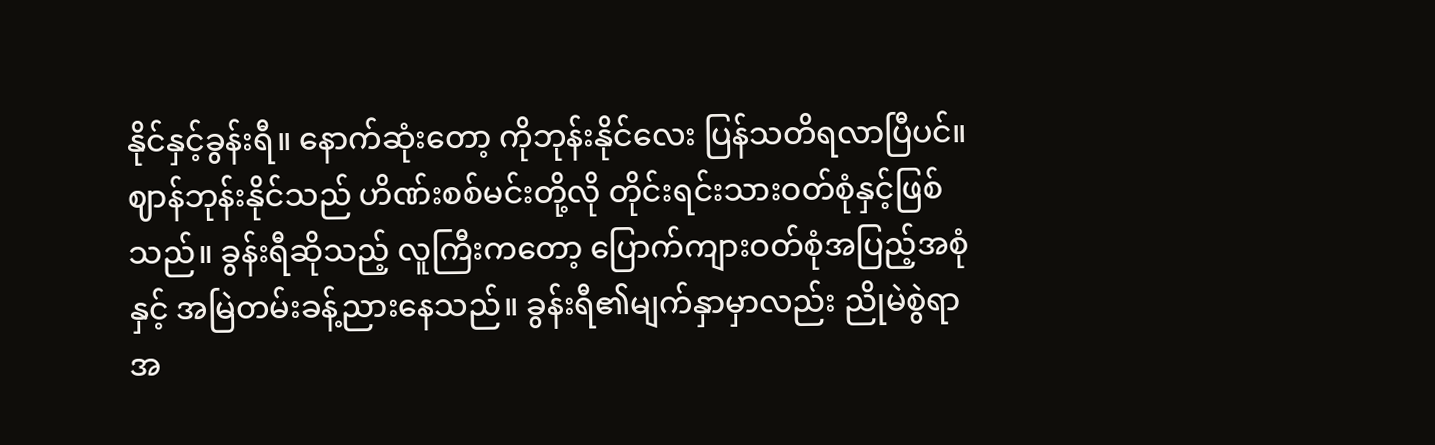နိုင်နှင့်ခွန်းရီ။ နောက်ဆုံးတော့ ကိုဘုန်းနိုင်လေး ပြန်သတိရလာပြီပင်။ ဈာန်ဘုန်းနိုင်သည် ဟိဏ်းစစ်မင်းတို့လို တိုင်းရင်းသားဝတ်စုံနှင့်ဖြစ်သည်။ ခွန်းရီဆိုသည့် လူကြီးကတော့ ပြောက်ကျားဝတ်စုံအပြည့်အစုံနှင့် အမြဲတမ်းခန့်ညားနေသည်။ ခွန်းရီ၏မျက်နှာမှာလည်း ညိုမဲစွဲရာအ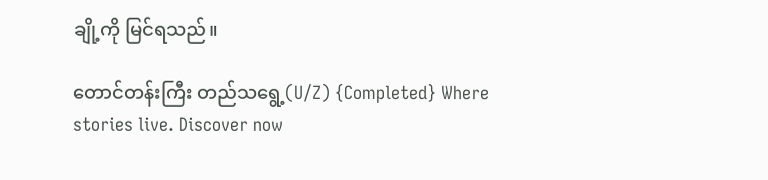ချို့ကို မြင်ရသည်။

တောင်တန်းကြီး တည်သရွေ့(U/Z) {Completed} Where stories live. Discover now